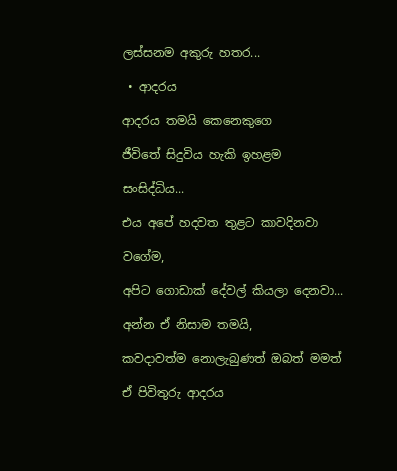ලස්සනම අකුරු හතර...

 • ආදරය

ආදරය තමයි කෙනෙකුගෙ

ජීවිතේ සිදුවිය හැකි ඉහළම

සංසිද්ධිය...

එය අපේ හදවත තුළට කාවදිනවා

වගේම,

අපිට ගොඩාක් දේවල් කියලා දෙනවා...

අන්න ඒ නිසාම තමයි,

කවදාවත්ම නොලැබුණත් ඔබත් මමත්

ඒ පිවිතුරු ආදරය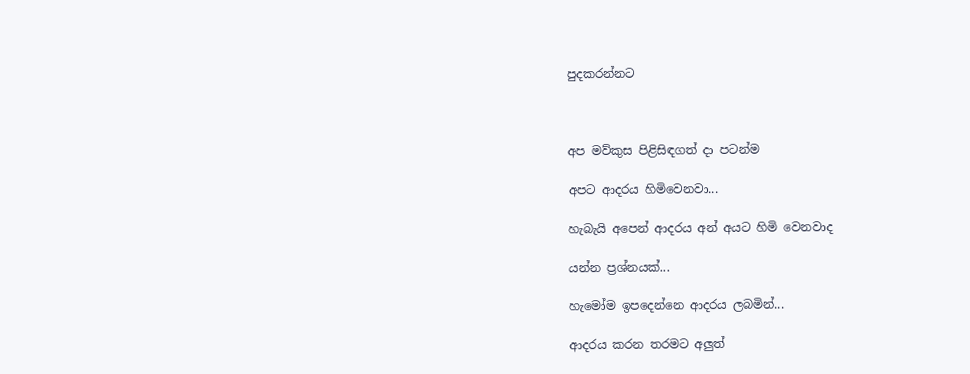පුදකරන්නට



අප මව්කුස පිළිසිඳගත් දා පටන්ම

අපට ආදරය හිමිවෙනවා...

හැබැයි අපෙන් ආදරය අන් අයට හිමි වෙනවාද

යන්න ප්‍රශ්නයක්...

හැමෝම ඉපදෙන්නෙ ආදරය ලබමින්...

ආදරය කරන තරමට අලුත්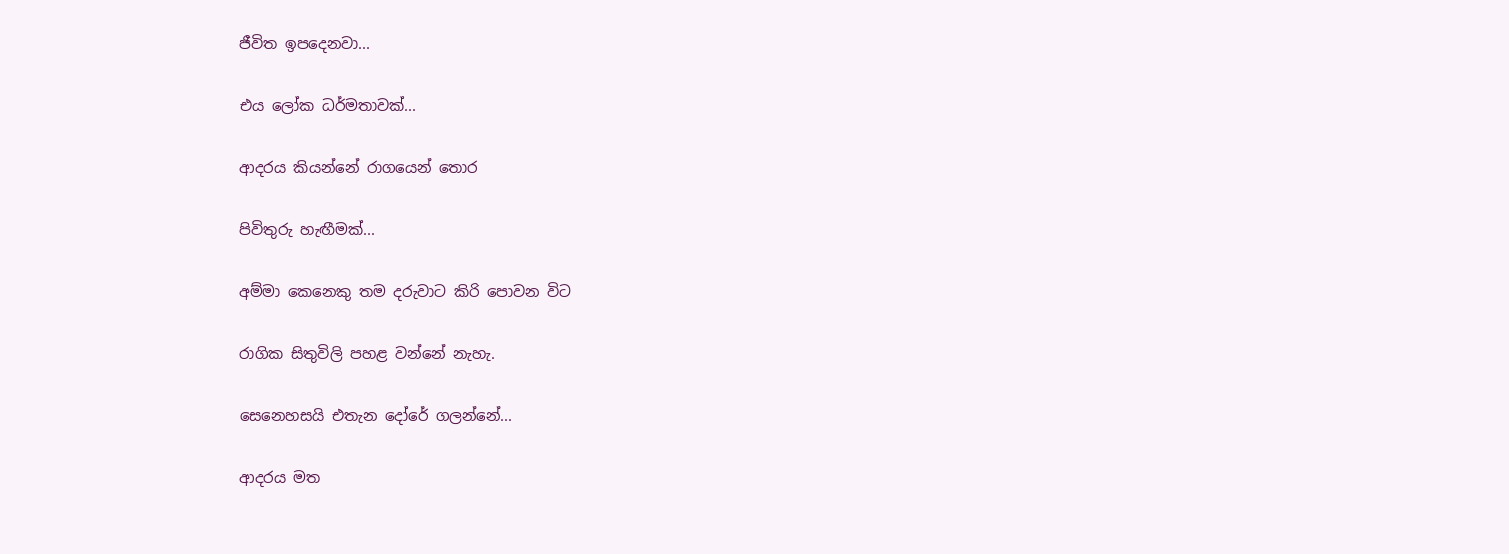ජීවිත ඉපදෙනවා...

එය ලෝක ධර්මතාවක්...

ආදරය කියන්නේ රාගයෙන් තොර

පිවිතුරු හැඟීමක්...

අම්මා කෙනෙකු තම දරුවාට කිරි පොවන විට

රාගික සිතුවිලි පහළ වන්නේ නැහැ.

සෙනෙහසයි එතැන දෝරේ ගලන්නේ...

ආදරය මත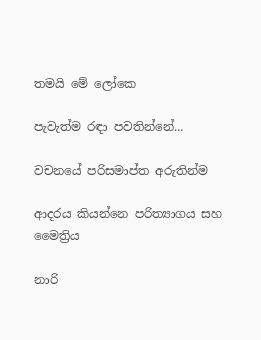තමයි මේ ලෝකෙ

පැවැත්ම රඳා පවතින්නේ...

වචනයේ පරිසමාප්ත අරුතින්ම

ආදරය කියන්නෙ පරිත්‍යාගය සහ මෛත්‍රිය

නාරි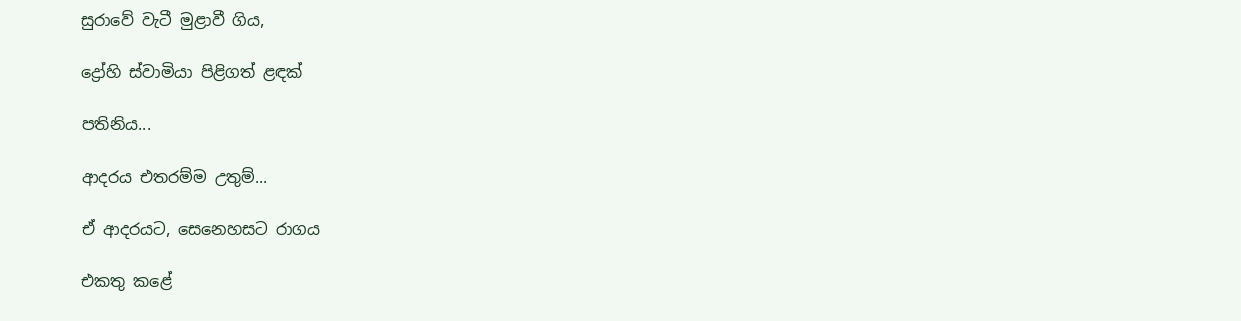සුරාවේ වැටී මුළාවී ගිය,

ද්‍රෝහි ස්වාමියා පිළිගත් ළඳක්

පතිනිය...

ආදරය එතරම්ම උතුම්...

ඒ ආදරයට, සෙනෙහසට රාගය

එකතු කළේ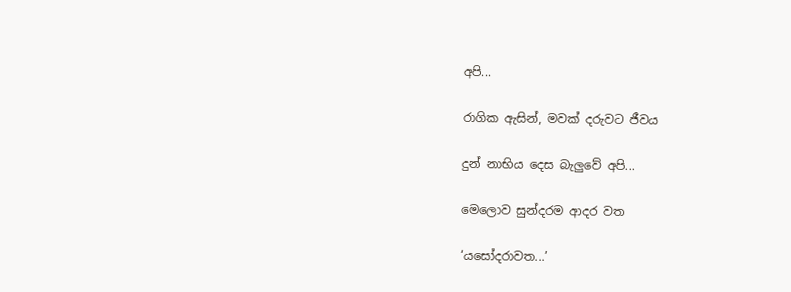අපි...

රාගික ඇසින්, මවක් දරුවට ජීවය

දුන් නාභිය දෙස බැලුවේ අපි...

මෙලොව සුන්දරම ආදර වත

‘යසෝදරාවත...’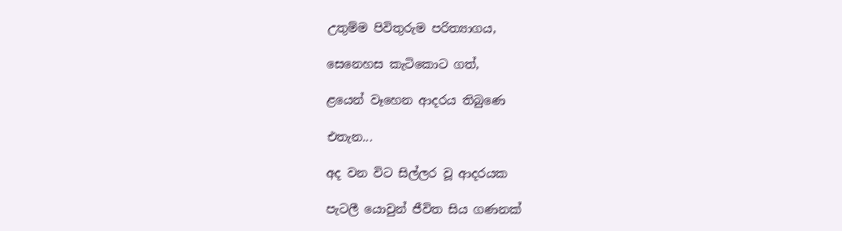උතුම්ම පිවිතුරුම පරිත්‍යාගය,

සෙනෙහස කැටිකොට ගත්,

ළයෙන් වෑහෙන ආදරය තිබුණෙ

එතැන...

අද වන විට සිල්ලර වූ ආදරයක

පැටලී යොවුන් ජීවිත සිය ගණනක්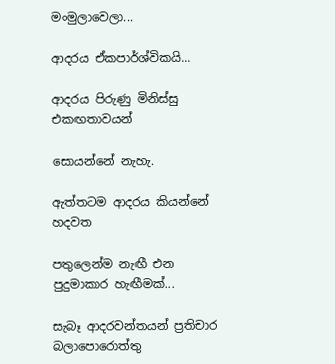මංමුලාවෙලා...

ආදරය ඒකපාර්ශ්‍විකයි...

ආදරය පිරුණු මිනිස්සු එකඟතාවයන්

සොයන්නේ නැහැ.

ඇත්තටම ආදරය කියන්නේ හදවත

පතුලෙන්ම නැඟී එන පුදුමාකාර හැඟීමක්...

සැබෑ ආදරවන්තයන් ප්‍රතිචාර බලාපොරොත්තු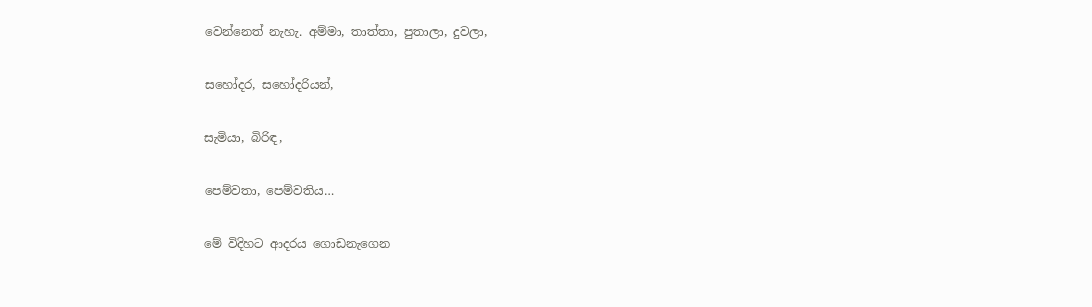වෙන්නෙත් නැහැ. අම්මා, තාත්තා, පුතාලා, දුවලා,

සහෝදර, සහෝදරියන්,

සැමියා, බිරිඳ,

පෙම්වතා, පෙම්වතිය…

මේ විදිහට ආදරය ගොඩනැගෙන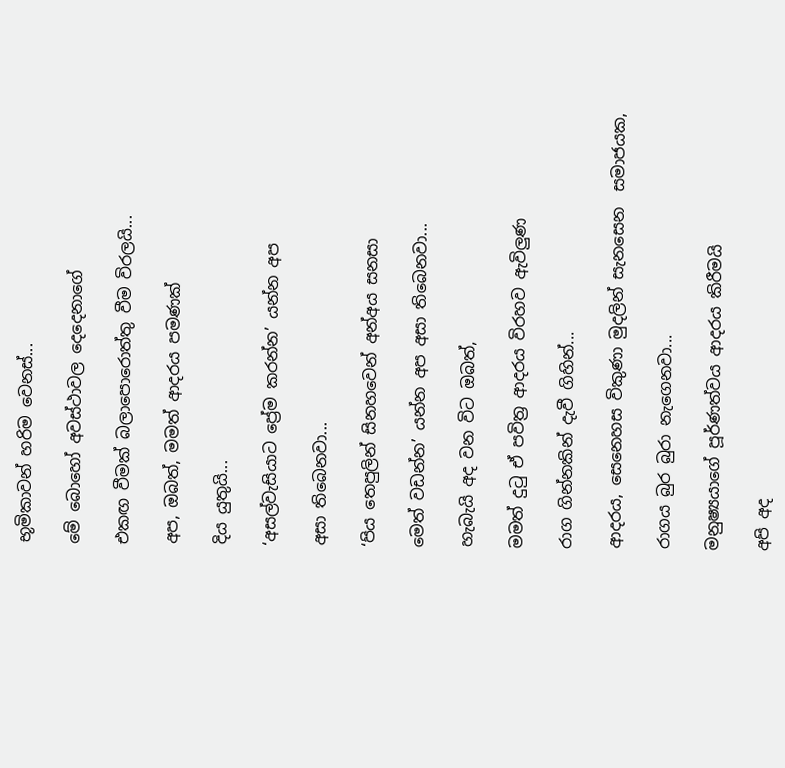භූමිකාවන් හරිම වෙනස්...

මේ බොහෝ අවස්ථාවල දෙදෙනාගේ

එකඟ වීමක් බලාපොරොත්තු වීම විරලයි...

අප, ඔබත්, මමත් ආදරය පමණක්

දිය යුතුයි...

‘අසල්වැසියාට ප්‍රේම කරන්න’ යන්න අප

අසා තිබෙනවා...

‘පිය තෙපුලින් සිනහවෙන් අන්අය සනසා

මෙත් වඩන්න’ යන්න අප අසා තිබෙනවා...

හැබැයි අද වන විට ඔබත්,

මමත් දුටු ඒ පවිත්‍ර ආදරය විරහව ඇවිලුණ

රාග ගින්නකින් දැවී ගිහින්...

ආදරය, සෙනෙහස විකුණා මුදලින් සැනසෙන  සමාජයක,

රාගය බුර බුරා නැගෙනවා...

මනුෂ්‍යයාගේ පූර්ණත්වය ආදරය කිරීමයි

අපි අද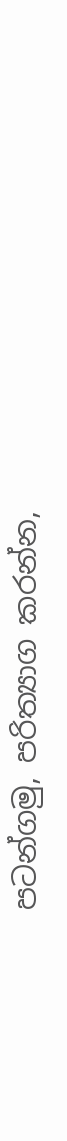පටන්ගමු, පරිත්‍යාග කරන්න,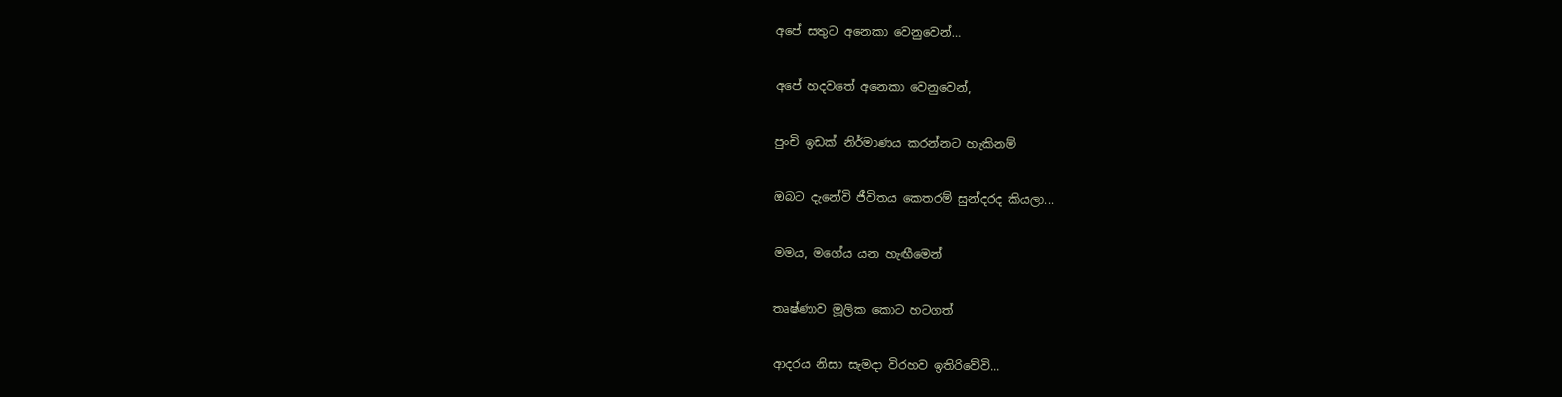අපේ සතුට අනෙකා වෙනුවෙන්…

අපේ හදවතේ අනෙකා වෙනුවෙන්,

පුංචි ඉඩක් නිර්මාණය කරන්නට හැකිනම්

ඔබට දැනේවි ජීවිතය කෙතරම් සුන්දරද කියලා...

මමය, මගේය යන හැඟීමෙන්

තෘෂ්ණාව මූලික කොට හටගත්

ආදරය නිසා සැමදා විරහව ඉතිරිවේවි...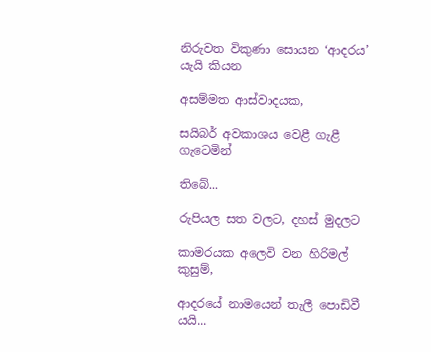නිරුවත විකුණා සොයන ‘ආදරය’ යැයි කියන

අසම්මත ආස්වාදයක,

සයිබර් අවකාශය වෙළී ගැළී ගැටෙමින්

තිබේ...

රුපියල සත වලට, දහස් මුදලට

කාමරයක අලෙවි වන හිරිමල් කුසුම්,

ආදරයේ නාමයෙන් තැලී පොඩිවී යයි...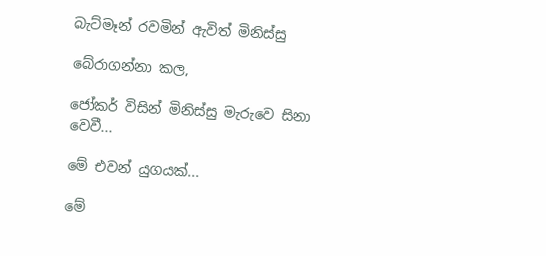බැට්මෑන් රවමින් ඇවිත් මිනිස්සු

බේරාගන්නා කල,

ජෝකර් විසින් මිනිස්සු මැරුවෙ සිනා වෙවී...

මේ එවන් යුගයක්...

මේ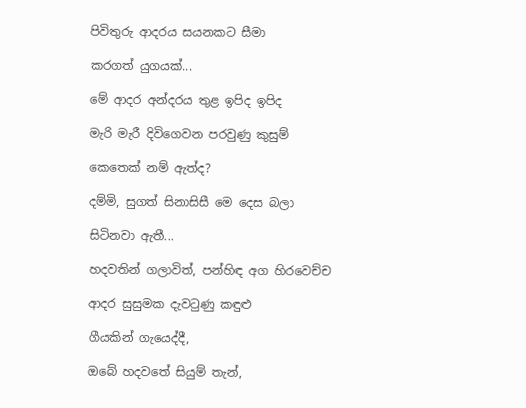පිවිතුරු ආදරය සයනකට සීමා

කරගත් යුගයක්...

මේ ආදර අන්දරය තුළ ඉපිද ඉපිද

මැරි මැරී දිවිගෙවන පරවුණු කුසුම්

කෙතෙක් නම් ඇත්ද?

දම්මි, සුගත් සිනාසිසී මෙ දෙස බලා

සිටිනවා ඇතී...

හදවතින් ගලාවිත්, පන්හිඳ අග හිරවෙච්ච

ආදර සුසුමක දැවටුණු කඳුළු

ගීයකින් ගැයෙද්දී,

ඔබේ හදවතේ සියුම් තැන්,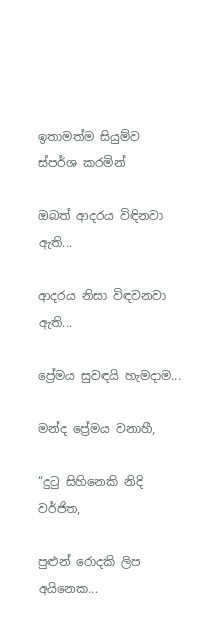ඉතාමත්ම සියුම්ව ස්පර්ශ කරමින්

ඔබත් ආදරය විඳිනවා ඇති...

ආදරය නිසා විඳවනවා ඇති...

ප්‍රේමය සුවඳයි හැමදාම...

මන්ද ප්‍රේමය වනාහී,

“දුටු සිහිනෙකි නිදි වර්ජිත,

පුළුන් රොදකි ලිප අයිනෙක...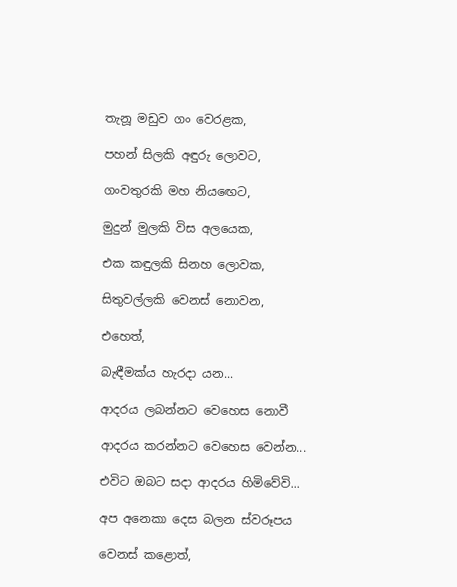තැනූ මඩුව ගං වෙරළක,

පහන් සිලකි අඳුරු ලොවට,

ගංවතුරකි මහ නියඟෙට,

මුදුන් මුලකි විස අලයෙක,

එක කඳුලකි සිනහ ලොවක,

සිතුවල්ලකි වෙනස් නොවන,

එහෙත්,

බැඳීමක්ය හැරදා යන...

ආදරය ලබන්නට වෙහෙස නොවී

ආදරය කරන්නට වෙහෙස වෙන්න...

එවිට ඔබට සදා ආදරය හිමිවේවි...

අප අනෙකා දෙස බලන ස්වරූපය

වෙනස් කළොත්,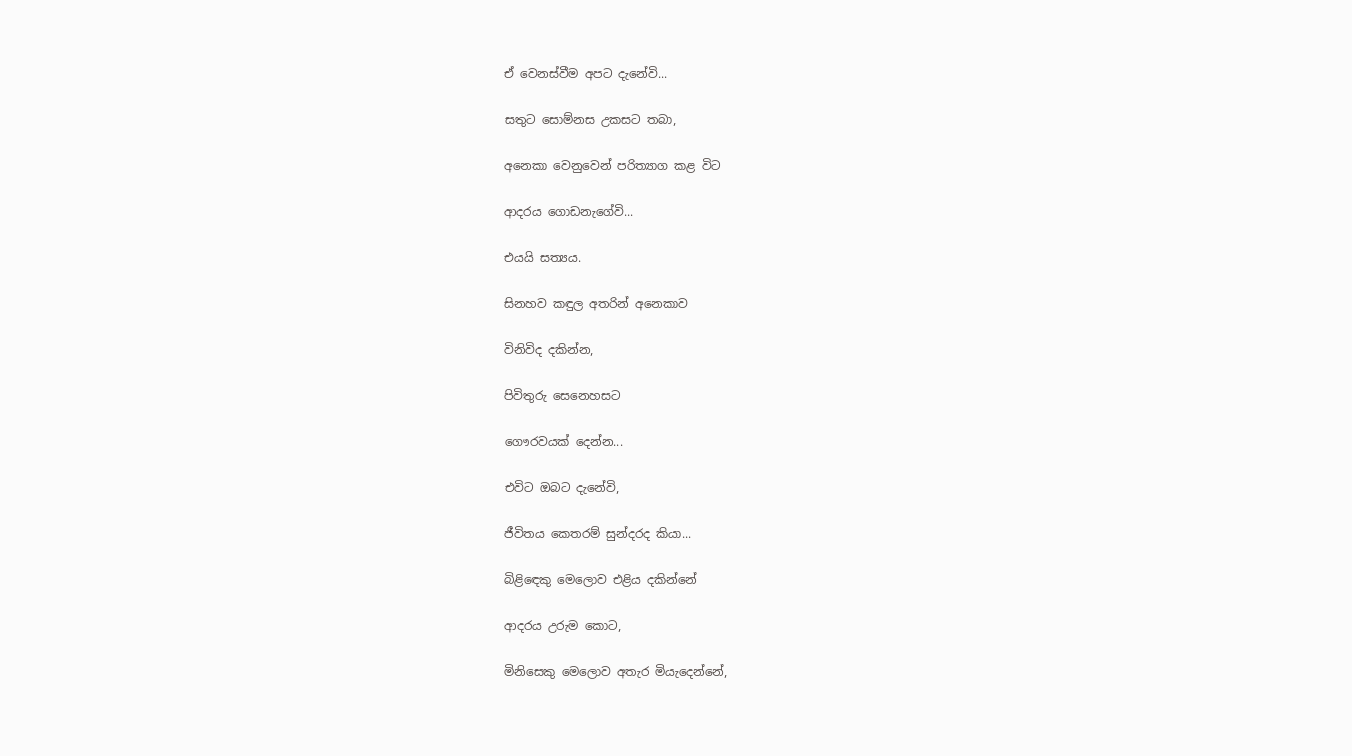ඒ වෙනස්වීම අපට දැනේවි...

සතුට සොම්නස උකසට තබා,

අනෙකා වෙනුවෙන් පරිත්‍යාග කළ විට

ආදරය ගොඩනැගේවි...

එයයි සත්‍යය.

සිනහව කඳුල අතරින් අනෙකාව

විනිවිද දකින්න,

පිවිතුරු සෙනෙහසට

ගෞරවයක් දෙන්න...

එවිට ඔබට දැනේවි,

ජීවිතය කෙතරම් සුන්දරද කියා...

බිළිඳෙකු මෙලොව එළිය දකින්නේ

ආදරය උරුම කොට,

මිනිසෙකු මෙලොව අතැර මියැදෙන්නේ,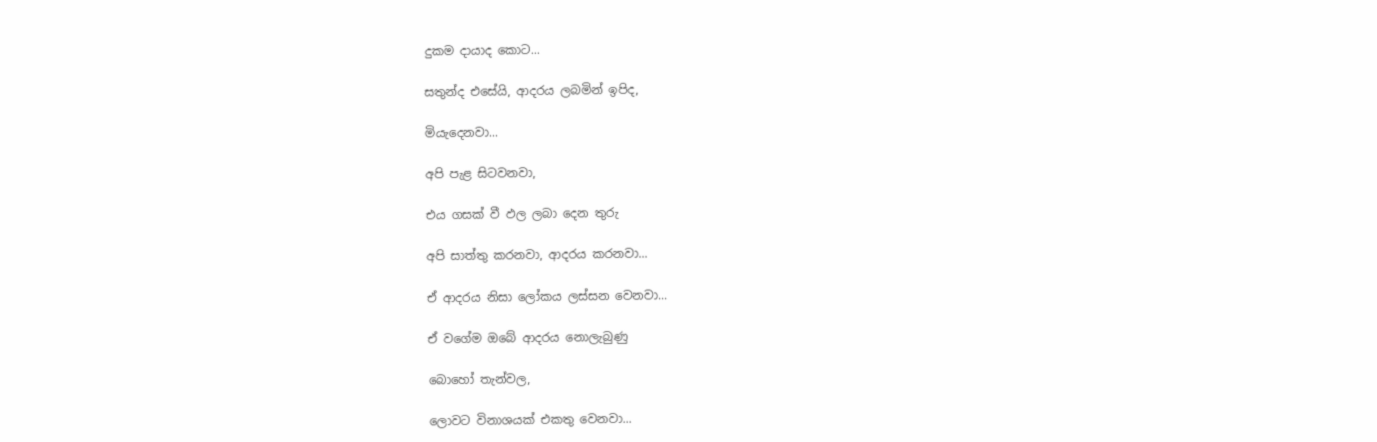දුකම දායාද කොට...

සතුන්ද එසේයි, ආදරය ලබමින් ඉපිද,

මියැදෙනවා...

අපි පැළ සිටවනවා,

එය ගසක් වී ඵල ලබා දෙන තුරු

අපි සාත්තු කරනවා, ආදරය කරනවා...

ඒ ආදරය නිසා ලෝකය ලස්සන වෙනවා...

ඒ වගේම ඔබේ ආදරය නොලැබුණු

බොහෝ තැන්වල,

ලොවට විනාශයක් එකතු වෙනවා...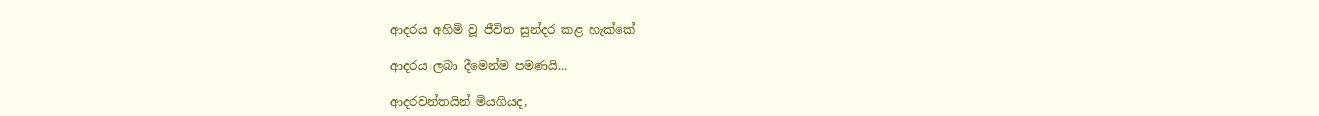ආදරය අහිමි වූ ජීවිත සුන්දර කළ හැක්කේ

ආදරය ලබා දීමෙන්ම පමණයි...

ආදරවන්තයින් මියගියද,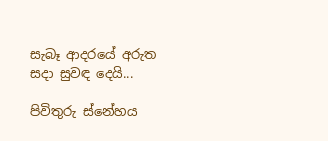සැබෑ ආදරයේ අරුත සදා සුවඳ දෙයි...

පිවිතුරු ස්නේහය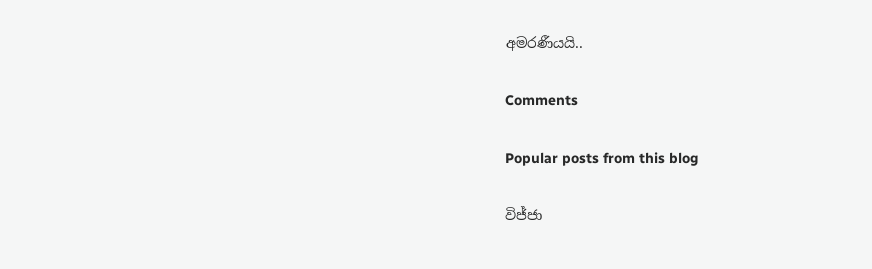අමරණීයයි..

Comments

Popular posts from this blog

විජ්ජා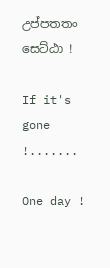උප්පතතං සෙට්ඨා !

If it's gone !.......

One day !